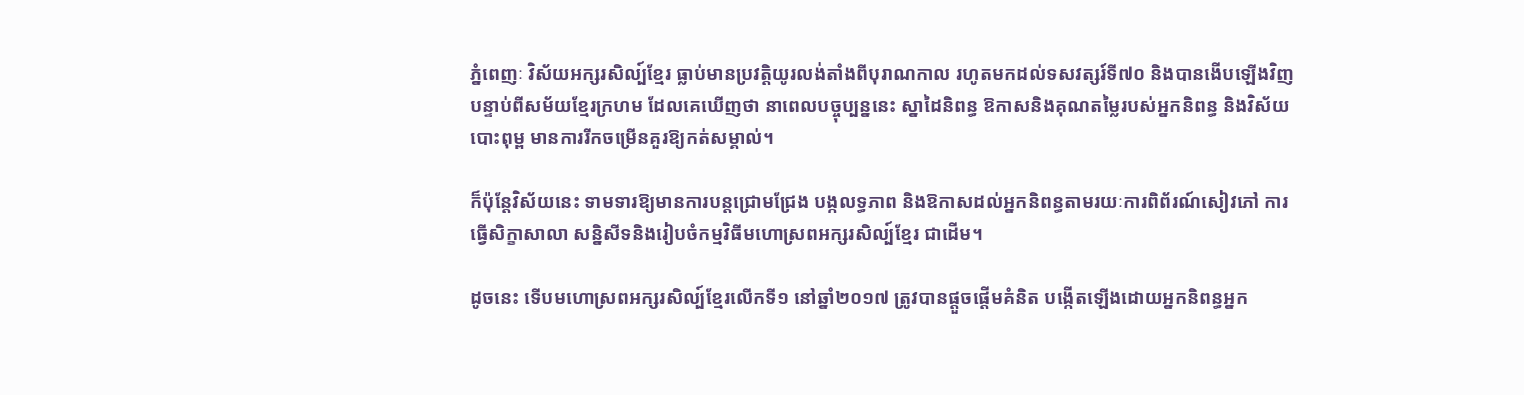ភ្នំពេញៈ វិស័យអក្សរសិល្ប៍ខ្មែរ ធ្លាប់មានប្រវត្តិយូរលង់តាំងពីបុរាណកាល រហូតមកដល់ទសវត្សរ៍ទី៧០ និងបានងើបឡើងវិញ បន្ទាប់ពីសម័យខ្មែរក្រហម ដែលគេឃើញថា នាពេលបច្ចុប្បន្ននេះ ស្នាដៃនិពន្ធ ឱកាសនិងគុណតម្លៃរបស់អ្នកនិពន្ធ និងវិស័យបោះពុម្ព មានការរីកចម្រើនគួរឱ្យកត់សម្គាល់។

ក៏ប៉ុន្តែវិស័យនេះ ទាមទារឱ្យមានការបន្តជ្រោមជ្រែង បង្កលទ្ធភាព និងឱកាសដល់អ្នកនិពន្ធតាមរយៈការពិព័រណ៍សៀវភៅ ការធ្វើសិក្ខាសាលា សន្និសីទនិងរៀបចំកម្មវិធីមហោស្រពអក្សរសិល្ប៍ខ្មែរ ជាដើម។

ដូចនេះ ទើបមហោស្រពអក្សរសិល្ប៍ខ្មែរលើកទី១ នៅឆ្នាំ២០១៧ ត្រូវបានផ្តួចផ្តើមគំនិត បង្កើតឡើងដោយអ្នកនិពន្ធអ្នក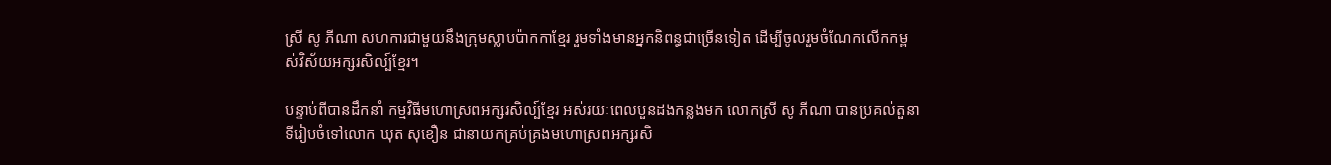ស្រី សូ ភីណា សហការជាមួយនឹងក្រុមស្លាបប៉ាកកាខ្មែរ រួមទាំងមានអ្នកនិពន្ធជាច្រើនទៀត ដើម្បីចូលរួមចំណែកលើកកម្ពស់វិស័យអក្សរសិល្ប៍ខ្មែរ។

បន្ទាប់ពីបានដឹកនាំ កម្មវិធីមហោស្រពអក្សរសិល្ប៍ខ្មែរ អស់រយៈពេលបួនដងកន្លងមក លោកស្រី សូ ភីណា បានប្រគល់តួនាទីរៀបចំទៅលោក ឃុត សុខឿន ជានាយកគ្រប់គ្រងមហោស្រពអក្សរសិ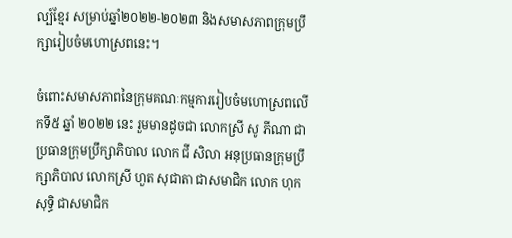ល្ប៍ខ្មែរ សម្រាប់ឆ្នាំ២០២២-២០២៣ និងសមាសភាពក្រុមប្រឹក្សារៀបចំមហោស្រពនេះ។

ចំពោះសមាសភាពនៃក្រុមគណៈកម្មការរៀបចំមហោស្រពលើកទី៥ ឆ្នាំ ២០២២ នេះ រួមមានដូចជា លោកស្រី សូ ភីណា ជាប្រធានក្រុមប្រឹក្សាភិបាល លោក ជី សិលា អនុប្រធានក្រុមប្រឹក្សាភិបាល លោកស្រី ហួត សុជាតា ជាសមាជិក លោក ហុក សុទ្ធិ ជាសមាជិក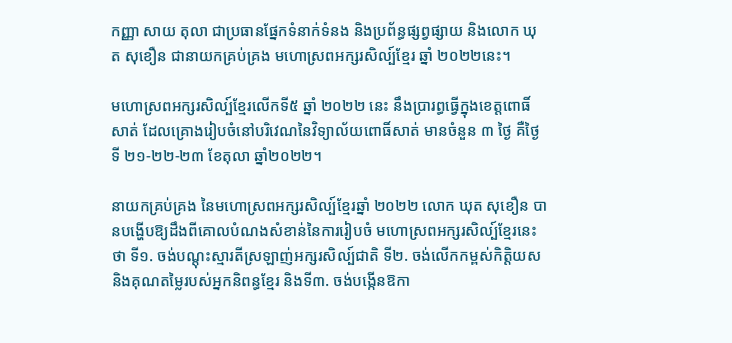កញ្ញា សាយ តុលា ជាប្រធានផ្នែកទំនាក់ទំនង និងប្រព័ន្ធផ្សព្វផ្សាយ និងលោក ឃុត សុខឿន ជានាយកគ្រប់គ្រង មហោស្រពអក្សរសិល្ប៍ខ្មែរ ឆ្នាំ ២០២២នេះ។

មហោស្រពអក្សរសិល្ប៍ខ្មែរលើកទី៥ ឆ្នាំ ២០២២ នេះ នឹងប្រារព្ធធ្វើក្នុងខេត្តពោធិ៍សាត់ ដែលគ្រោងរៀបចំនៅបរិវេណនៃវិទ្យាល័យពោធិ៍សាត់ មានចំនួន ៣ ថ្ងៃ គឺថ្ងៃទី ២១-២២-២៣ ខែតុលា ឆ្នាំ២០២២។

នាយកគ្រប់គ្រង នៃមហោស្រពអក្សរសិល្ប៍ខ្មែរឆ្នាំ ២០២២ លោក ឃុត សុខឿន បានបង្ហើបឱ្យដឹងពីគោលបំណងសំខាន់នៃការរៀបចំ មហោស្រពអក្សរសិល្ប៍ខ្មែរនេះថា ទី១. ចង់បណ្តុះស្មារតីស្រឡាញ់អក្សរសិល្ប៍ជាតិ ទី២. ចង់លើកកម្ពស់កិត្តិយស និងគុណតម្លៃរបស់អ្នកនិពន្ធខ្មែរ និងទី៣. ចង់បង្កើនឱកា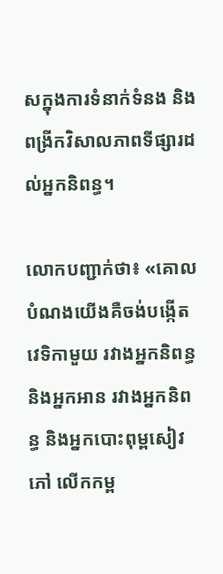សក្នុងការទំនាក់ទំនង និងពង្រីកវិសាលភាពទីផ្សារដល់អ្នកនិពន្ធ។

លោកបញ្ជាក់ថា៖ «គោលបំណងយើងគឺចង់បង្កើតវេទិកាមួយ រវាងអ្នកនិពន្ធ និងអ្នកអាន រវាងអ្នកនិពន្ធ និងអ្នកបោះពុម្ពសៀវភៅ លើកកម្ព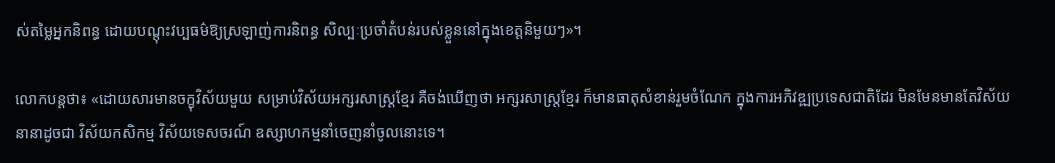ស់តម្លៃអ្នកនិពន្ធ ដោយបណ្តុះវប្បធម៌ឱ្យស្រឡាញ់ការនិពន្ធ សិល្បៈប្រចាំតំបន់របស់ខ្លួននៅក្នុងខេត្តនិមួយៗ»។

លោកបន្តថា៖ «ដោយសារមានចក្ខុវិស័យមួយ សម្រាប់វិស័យអក្សរសាស្រ្តខ្មែរ គឺចង់ឃើញថា អក្សរសាស្រ្តខ្មែរ ក៏មានធាតុសំខាន់រួមចំណែក ក្នុងការអភិវឌ្ឍប្រទេសជាតិដែរ មិនមែនមានតែវិស័យនានាដូចជា វិស័យកសិកម្ម វិស័យទេសចរណ៍ ឧស្សាហកម្មនាំចេញនាំចូលនោះទេ។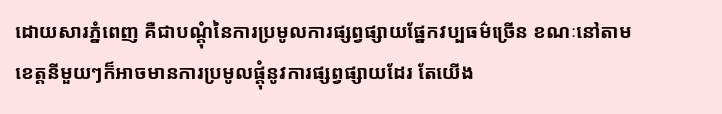ដោយសារភ្នំពេញ គឺជាបណ្តុំនៃការប្រមូលការផ្សព្វផ្សាយផ្នែកវប្បធម៌ច្រើន ខណៈនៅតាមខេត្តនីមួយៗក៏អាចមានការប្រមូលផ្តុំនូវការផ្សព្វផ្សាយដែរ តែយើង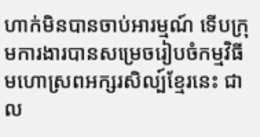ហាក់មិនបានចាប់អារម្មណ៍ ទើបក្រុមការងារបានសម្រេចរៀបចំកម្មវិធីមហោស្រពអក្សរសិល្ប៍ខ្មែរនេះ ជាល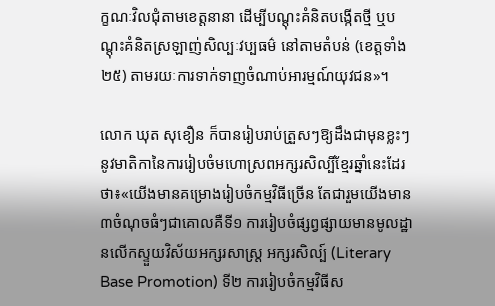ក្ខណៈវិលជុំតាមខេត្តនានា ដើម្បីបណ្តុះគំនិតបង្កើតថ្មី ឬបណ្តុះគំនិតស្រឡាញ់សិល្បៈវប្បធម៌ នៅតាមតំបន់ (ខេត្តទាំង២៥) តាមរយៈការទាក់ទាញចំណាប់អារម្មណ៍យុវជន»។

លោក ឃុត សុខឿន ក៏បានរៀបរាប់ត្រួសៗឱ្យដឹងជាមុនខ្លះៗនូវមាតិកានៃការរៀបចំមហោស្រពអក្សរសិល្បិ៍ខ្មែរឆ្នាំនេះដែរថា៖«យើងមានគម្រោងរៀបចំកម្មវិធីច្រើន តែជារួមយើងមាន៣ចំណុចធំៗជាគោលគឺទី១ ការរៀបចំផ្សព្វផ្សាយមានមូលដ្ឋានលើកស្ទួយវិស័យអក្សរសាស្រ្ត អក្សរសិល្ប៍ (Literary Base Promotion) ទី២ ការរៀបចំកម្មវិធីស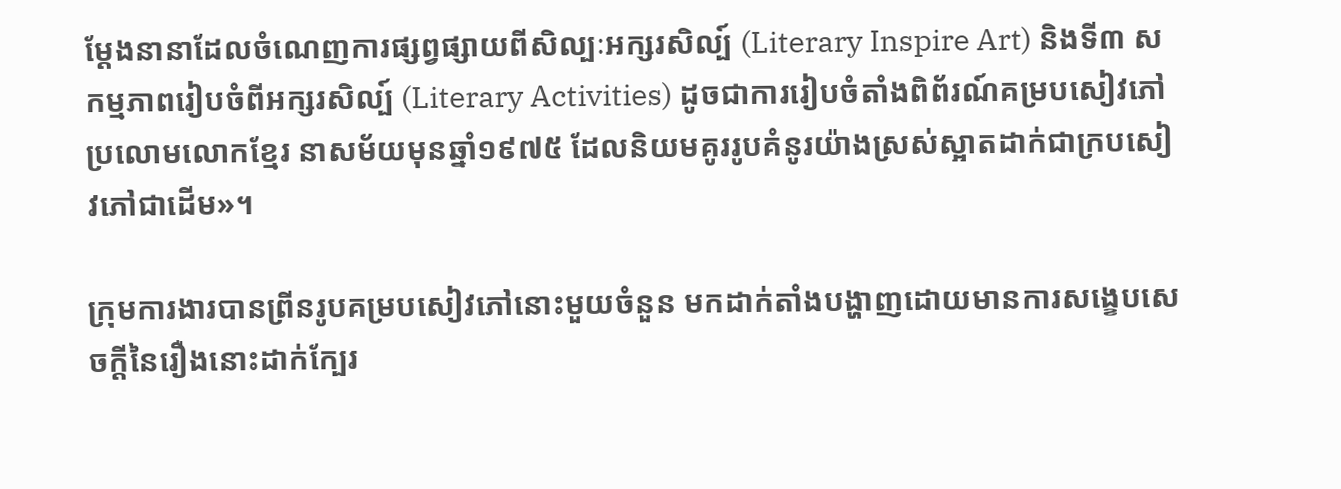ម្តែងនានាដែលចំណេញការផ្សព្វផ្សាយពីសិល្បៈអក្សរសិល្ប៍ (Literary Inspire Art) និងទី៣ សកម្មភាពរៀបចំពីអក្សរសិល្ប៍ (Literary Activities) ដូចជាការរៀបចំតាំងពិព័រណ៍គម្របសៀវភៅប្រលោមលោកខ្មែរ នាសម័យមុនឆ្នាំ១៩៧៥ ដែលនិយមគូររូបគំនូរយ៉ាងស្រស់ស្អាតដាក់ជាក្របសៀវភៅជាដើម»។

ក្រុមការងារបានព្រីនរូបគម្របសៀវភៅនោះមួយចំនួន មកដាក់តាំងបង្ហាញដោយមានការសង្ខេបសេចក្តីនៃរឿងនោះដាក់ក្បែរ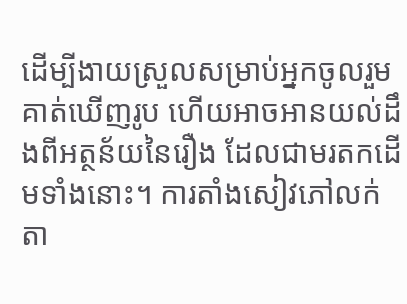ដើម្បីងាយស្រួលសម្រាប់អ្នកចូលរួមគាត់ឃើញរូប ហើយអាចអានយល់ដឹងពីអត្ថន័យនៃរឿង ដែលជាមរតកដើមទាំងនោះ។ ការតាំងសៀវភៅលក់តា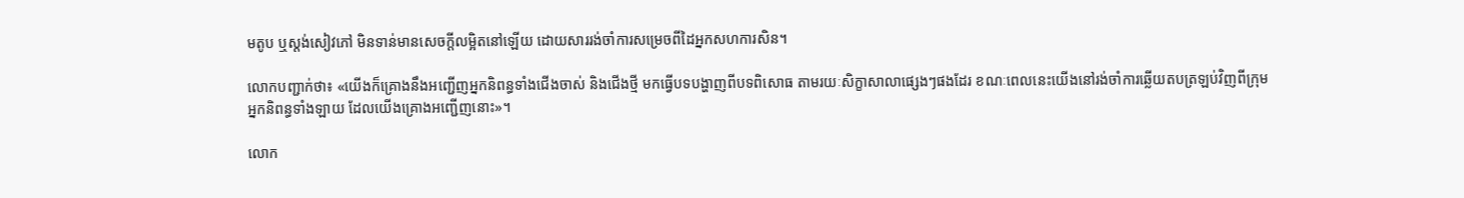មតូប ឬស្តង់សៀវភៅ មិនទាន់មានសេចក្តីលម្អិតនៅឡើយ ដោយសាររង់ចាំការសម្រេចពីដៃអ្នកសហការសិន។

លោកបញ្ជាក់ថា៖ «យើងក៏គ្រោងនឹងអញ្ជើញអ្នកនិពន្ធទាំងជើងចាស់ និងជើងថ្មី មកធ្វើបទបង្ហាញពីបទពិសោធ តាមរយៈសិក្ខាសាលាផ្សេងៗផងដែរ ខណៈពេលនេះយើងនៅរង់ចាំការឆ្លើយតបត្រឡប់វិញពីក្រុមអ្នកនិពន្ធទាំងឡាយ ដែលយើងគ្រោងអញ្ជើញនោះ»។

លោក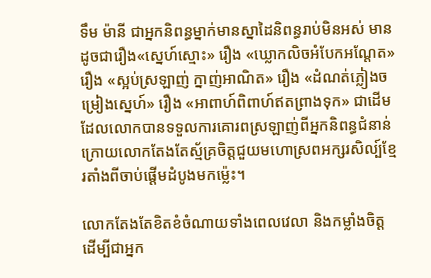ទឹម ម៉ានី ជាអ្នកនិពន្ធម្នាក់មានស្នាដៃនិពន្ធរាប់មិនអស់ មានដូចជារឿង«ស្នេហ៍ស្មោះ» រឿង «ឃ្លោកលិចអំបែកអណ្តែត» រឿង «ស្អប់ស្រឡាញ់ ក្នាញ់អាណិត» រឿង «ដំណត់ភ្លៀងចម្រៀងស្នេហ៍» រឿង «អាពាហ៍ពិពាហ៍ឥតព្រាងទុក» ជាដើម ដែលលោកបានទទួលការគោរពស្រឡាញ់ពីអ្នកនិពន្ធជំនាន់ក្រោយលោកតែងតែស្ម័គ្រចិត្តជួយមហោស្រពអក្សរសិល្ប៍ខ្មែរតាំងពីចាប់ផ្តើមដំបូងមកម៉្លេះ។

លោកតែងតែខិតខំចំណាយទាំងពេលវេលា និងកម្លាំងចិត្ត ដើម្បីជាអ្នក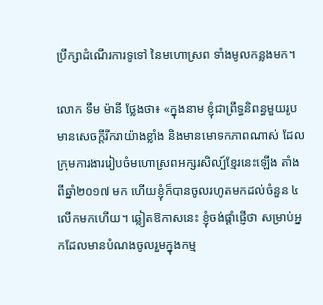ប្រឹក្សាដំណើរការទូទៅ នៃមហោស្រព ទាំងមូលកន្លងមក។

លោក ទឹម ម៉ានី ថ្លែងថា៖ «ក្នុងនាម ខ្ញុំជាព្រឹទ្ធនិពន្ធមួយរូប មានសេចក្តីរីករាយ៉ាងខ្លាំង និងមានមោទកភាពណាស់ ដែលក្រុមការងាររៀបចំមហោស្រពអក្សរសិល្ប៍ខ្មែរនេះឡើង តាំងពីឆ្នាំ២០១៧ មក ហើយខ្ញុំក៏បានចូលរហូតមកដល់ចំនួន ៤ លើកមកហើយ។ ឆ្លៀតឱកាសនេះ ខ្ញុំចង់ផ្តាំផ្ញើថា សម្រាប់អ្នកដែលមានបំណងចូលរួមក្នុងកម្ម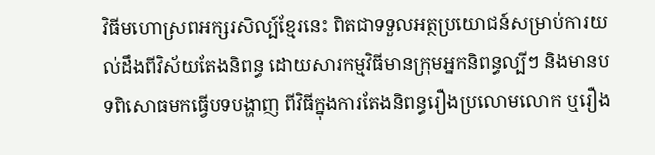វិធីមហោស្រពអក្សរសិល្ប៍ខ្មែរនេះ ពិតជាទទួលអត្ថប្រយោជន៍សម្រាប់ការយល់ដឹងពីវិស័យតែងនិពន្ធ ដោយសារកម្មវិធីមានក្រុមអ្នកនិពន្ធល្បីៗ និងមានបទពិសោធមកធ្វើបទបង្ហាញ ពីវិធីក្នុងការតែងនិពន្ធរឿងប្រលោមលោក ឬរឿង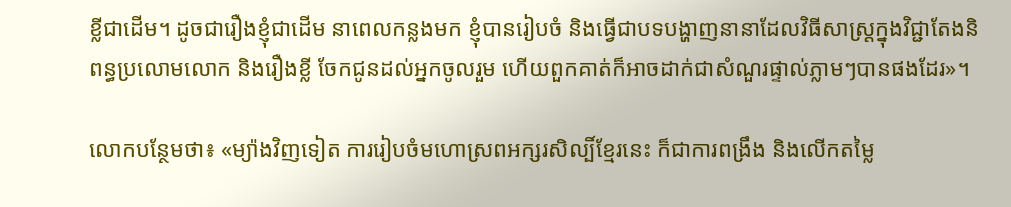ខ្លីជាដើម។ ដូចជារឿងខ្ញុំជាដើម នាពេលកន្លងមក ខ្ញុំបានរៀបចំ និងធ្វើជាបទបង្ហាញនានាដែលវិធីសាស្រ្តក្នុងវិជ្ជាតែងនិពន្ធប្រលោមលោក និងរឿងខ្លី ចែកជូនដល់អ្នកចូលរួម ហើយពួកគាត់ក៏អាចដាក់ជាសំណួរផ្ទាល់ភ្លាមៗបានផងដែរ»។

លោកបន្ថែមថា៖ «ម្យ៉ាងវិញទៀត ការរៀបចំមហោស្រពអក្សរសិល្បិ៍ខ្មែរនេះ ក៏ជាការពង្រឹង និងលើកតម្លៃ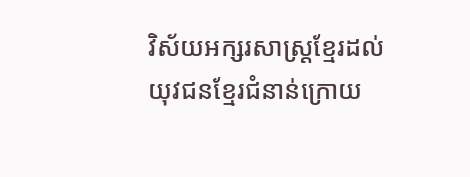វិស័យអក្សរសាស្រ្តខ្មែរដល់យុវជនខ្មែរជំនាន់ក្រោយ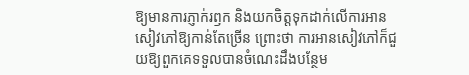ឱ្យមានការភ្ញាក់រឭក និងយកចិត្តទុកដាក់លើការអានសៀវភៅឱ្យកាន់តែច្រើន ព្រោះថា ការអានសៀវភៅក៏ជួយឱ្យពួកគេទទួលបានចំណេះដឹងបន្ថែម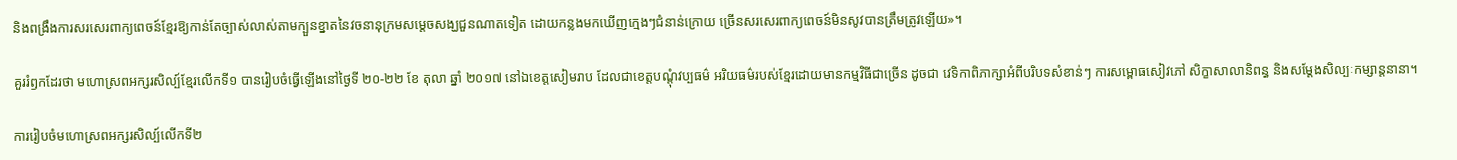និងពង្រឹងការសរសេរពាក្យពេចន៍ខ្មែរឱ្យកាន់តែច្បាស់លាស់តាមក្បួនខ្នាតនៃវចនានុក្រមសម្តេចសង្ឃជួនណាតទៀត ដោយកន្លងមកឃើញក្មេងៗជំនាន់ក្រោយ ច្រើនសរសេរពាក្យពេចន៍មិនសូវបានត្រឹមត្រូវឡើយ»។

គួររំឭកដែរថា មហោស្រពអក្សរសិល្ប៍ខ្មែរលើកទី១ បានរៀបចំធ្វើឡើងនៅថ្ងៃទី ២០-២២ ខែ តុលា ឆ្នាំ ២០១៧ នៅឯខេត្តសៀមរាប ដែលជាខេត្តបណ្តុំវប្បធម៌ អរិយធម៌របស់ខ្មែរដោយមានកម្មវិធីជាច្រើន ដូចជា វេទិកាពិភាក្សាអំពីបរិបទសំខាន់ៗ ការសម្ពោធសៀវភៅ សិក្ខាសាលានិពន្ធ និងសម្តែងសិល្បៈកម្សាន្តនានា។

ការរៀបចំមហោស្រពអក្សរសិល្ប៍លើកទី២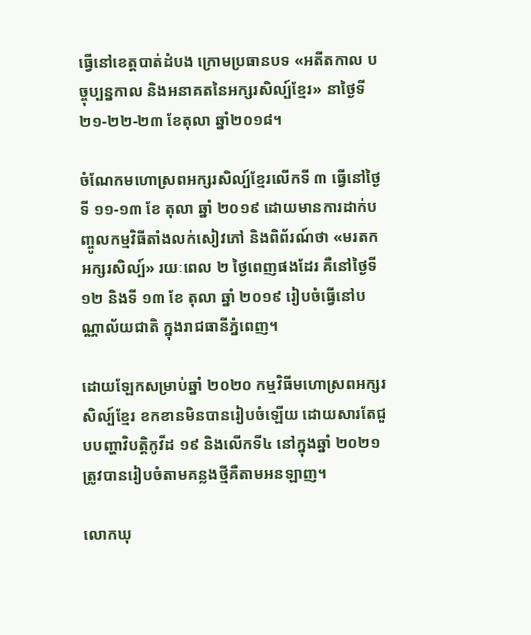ធ្វើនៅខេត្តបាត់ដំបង ក្រោមប្រធានបទ «អតីតកាល បច្ចុប្បន្នកាល និងអនាគតនៃអក្សរសិល្ប៍ខ្មែរ» នាថ្ងៃទី ២១-២២-២៣ ខែតុលា ឆ្នាំ២០១៨។

ចំណែកមហោស្រពអក្សរសិល្ប៍ខ្មែរលើកទី ៣ ធ្វើនៅថ្ងៃទី ១១-១៣ ខែ តុលា ឆ្នាំ ២០១៩ ដោយមានការដាក់បញ្ចូលកម្មវិធីតាំងលក់សៀវភៅ និងពិព័រណ៍ថា «មរតកអក្សរសិល្ប៍» រយៈពេល ២ ថ្ងៃពេញផងដែរ គឺនៅថ្ងៃទី ១២ និងទី ១៣ ខែ តុលា ឆ្នាំ ២០១៩ រៀបចំធ្វើនៅបណ្ណាល័យជាតិ ក្នុងរាជធានីភ្នំពេញ។

ដោយឡែកសម្រាប់ឆ្នាំ ២០២០ កម្មវិធីមហោស្រពអក្សរសិល្ប៍ខ្មែរ ខកខានមិនបានរៀបចំឡើយ ដោយសារតែជួបបញ្ហាវិបត្តិកូវីដ ១៩ និងលើកទី៤ នៅក្នុងឆ្នាំ ២០២១ ត្រូវបានរៀបចំតាមគន្លងថ្មីគឺតាមអនឡាញ។

លោកឃុ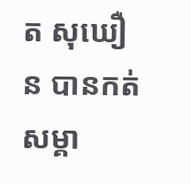ត សុឃឿន បានកត់សម្គា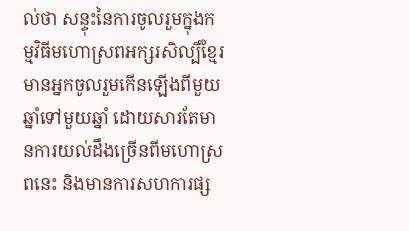ល់ថា សន្ទុះនៃការចូលរួមក្នុងកម្មវិធីមហោស្រពអក្សរសិល្បិ៍ខ្មែរ មានអ្នកចូលរួមកើនឡើងពីមួយឆ្នាំទៅមួយឆ្នាំ ដោយសារតែមានការយល់ដឹងច្រើនពីមហោស្រពនេះ និងមានការសហការផ្ស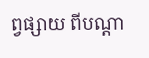ព្វផ្សាយ ពីបណ្តា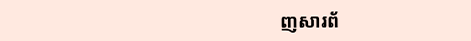ញសារព័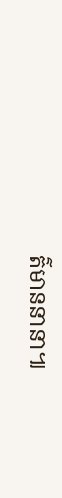ត៌មាននានា៕